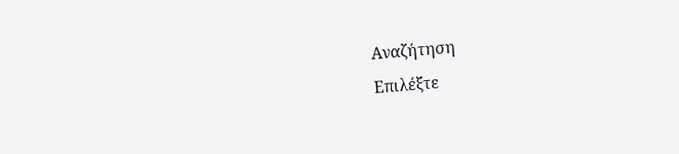Αναζήτηση
Επιλέξτε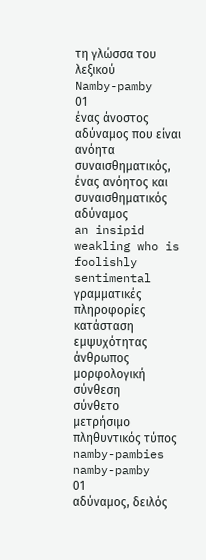τη γλώσσα του λεξικού
Namby-pamby
01
ένας άνοστος αδύναμος που είναι ανόητα συναισθηματικός, ένας ανόητος και συναισθηματικός αδύναμος
an insipid weakling who is foolishly sentimental
γραμματικές πληροφορίες
κατάσταση εμψυχότητας
άνθρωπος
μορφολογική σύνθεση
σύνθετο
μετρήσιμο
πληθυντικός τύπος
namby-pambies
namby-pamby
01
αδύναμος, δειλός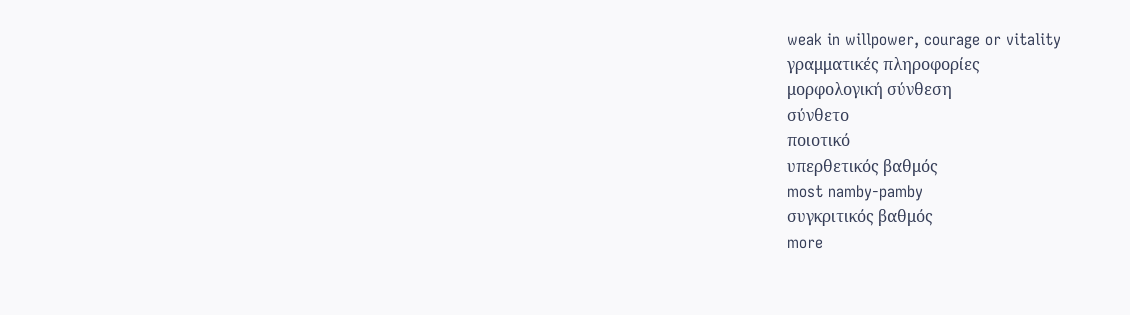weak in willpower, courage or vitality
γραμματικές πληροφορίες
μορφολογική σύνθεση
σύνθετο
ποιοτικό
υπερθετικός βαθμός
most namby-pamby
συγκριτικός βαθμός
more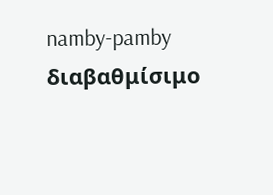namby-pamby
διαβαθμίσιμο